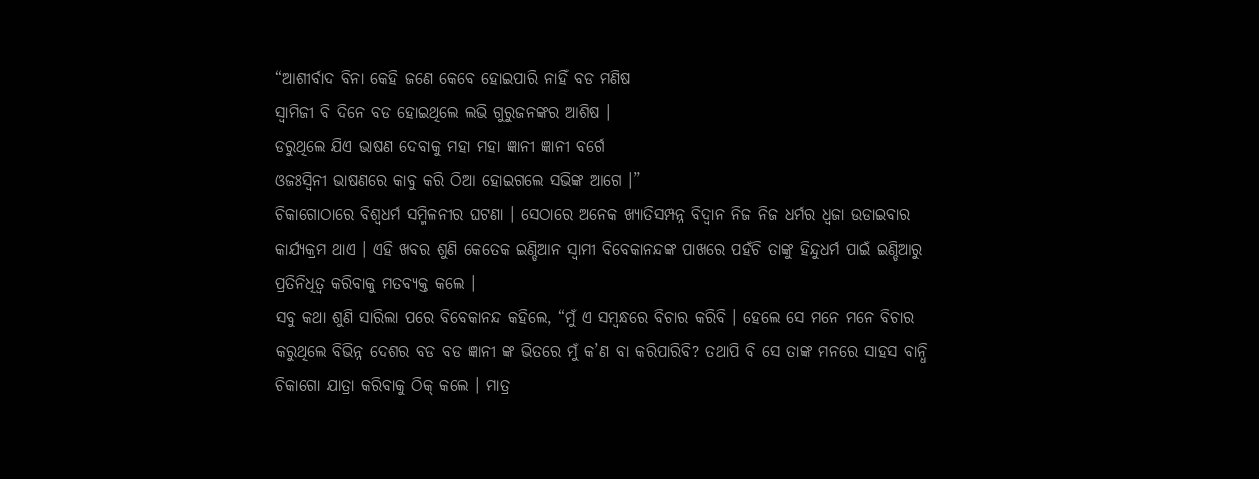“ଆଶୀର୍ବାଦ ବିନା କେହି ଜଣେ କେବେ ହୋଇପାରି ନାହିଁ ବଡ ମଣିଷ
ସ୍ୱାମିଜୀ ବି ଦିନେ ବଡ ହୋଇଥିଲେ ଲଭି ଗୁରୁଜନଙ୍କର ଆଶିଷ ।
ଡରୁଥିଲେ ଯିଏ ଭାଷଣ ଦେବାକୁ ମହା ମହା ଜ୍ଞାନୀ ଜ୍ଞାନୀ ବର୍ଗେ
ଓଜଃସ୍ୱିନୀ ଭାଷଣରେ କାବୁ କରି ଠିଆ ହୋଇଗଲେ ସଭିଙ୍କ ଆଗେ ।”
ଚିକାଗୋଠାରେ ବିଶ୍ୱଧର୍ମ ସମ୍ମିଳନୀର ଘଟଣା । ସେଠାରେ ଅନେକ ଖ୍ୟାତିସମ୍ପନ୍ନ ବିଦ୍ୱାନ ନିଜ ନିଜ ଧର୍ମର ଧ୍ୱଜା ଉଡାଇବାର କାର୍ଯ୍ୟକ୍ରମ ଥାଏ । ଏହି ଖବର ଶୁଣି କେତେକ ଇଣ୍ଡିଆନ ସ୍ୱାମୀ ବିବେକାନନ୍ଦଙ୍କ ପାଖରେ ପହଁଚି ତାଙ୍କୁ ହିନ୍ଦୁଧର୍ମ ପାଇଁ ଇଣ୍ଡିଆରୁ ପ୍ରତିନିଧିତ୍ୱ କରିବାକୁ ମତବ୍ୟକ୍ତ କଲେ ।
ସବୁ କଥା ଶୁଣି ସାରିଲା ପରେ ବିବେକାନନ୍ଦ କହିଲେ, “ମୁଁ ଏ ସମ୍ବନ୍ଧରେ ବିଚାର କରିବି । ହେଲେ ସେ ମନେ ମନେ ବିଚାର କରୁଥିଲେ ବିଭିନ୍ନ ଦେଶର ବଡ ବଡ ଜ୍ଞାନୀ ଙ୍କ ଭିତରେ ମୁଁ କ’ଣ ବା କରିପାରିବି? ତଥାପି ବି ସେ ତାଙ୍କ ମନରେ ସାହସ ବାନ୍ଧି ଚିକାଗୋ ଯାତ୍ରା କରିବାକୁ ଠିକ୍ କଲେ । ମାତ୍ର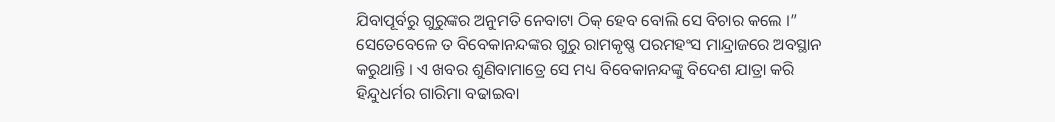ଯିବାପୂର୍ବରୁ ଗୁରୁଙ୍କର ଅନୁମତି ନେବାଟା ଠିକ୍ ହେବ ବୋଲି ସେ ବିଚାର କଲେ ।”
ସେତେବେଳେ ତ ବିବେକାନନ୍ଦଙ୍କର ଗୁରୁ ରାମକୃଷ୍ଣ ପରମହଂସ ମାନ୍ଦ୍ରାଜରେ ଅବସ୍ଥାନ କରୁଥାନ୍ତି । ଏ ଖବର ଶୁଣିବାମାତ୍ରେ ସେ ମଧ୍ୟ ବିବେକାନନ୍ଦଙ୍କୁ ବିଦେଶ ଯାତ୍ରା କରି ହିନ୍ଦୁଧର୍ମର ଗାରିମା ବଢାଇବା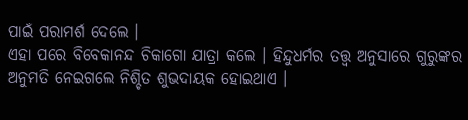ପାଇଁ ପରାମର୍ଶ ଦେଲେ ।
ଏହା ପରେ ବିବେକାନନ୍ଦ ଚିକାଗୋ ଯାତ୍ରା କଲେ । ହିନ୍ଦୁଧର୍ମର ତତ୍ତ୍ୱ ଅନୁସାରେ ଗୁରୁଙ୍କର ଅନୁମତି ନେଇଗଲେ ନିଶ୍ଚିତ ଶୁଭଦାୟକ ହୋଇଥାଏ ।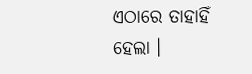ଏଠାରେ ତାହାହିଁ ହେଲା ।